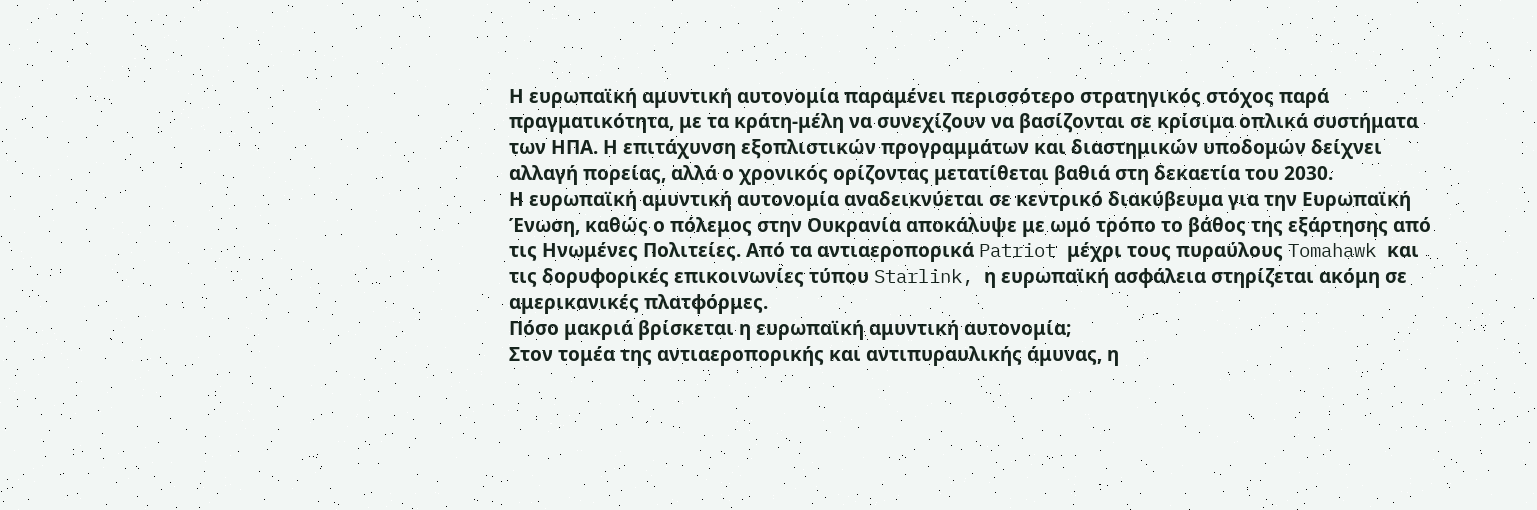Η ευρωπαϊκή αμυντική αυτονομία παραμένει περισσότερο στρατηγικός στόχος παρά πραγματικότητα, με τα κράτη-μέλη να συνεχίζουν να βασίζονται σε κρίσιμα οπλικά συστήματα των ΗΠΑ. Η επιτάχυνση εξοπλιστικών προγραμμάτων και διαστημικών υποδομών δείχνει αλλαγή πορείας, αλλά ο χρονικός ορίζοντας μετατίθεται βαθιά στη δεκαετία του 2030.
Η ευρωπαϊκή αμυντική αυτονομία αναδεικνύεται σε κεντρικό διακύβευμα για την Ευρωπαϊκή Ένωση, καθώς ο πόλεμος στην Ουκρανία αποκάλυψε με ωμό τρόπο το βάθος της εξάρτησης από τις Ηνωμένες Πολιτείες. Από τα αντιαεροπορικά Patriot μέχρι τους πυραύλους Tomahawk και τις δορυφορικές επικοινωνίες τύπου Starlink, η ευρωπαϊκή ασφάλεια στηρίζεται ακόμη σε αμερικανικές πλατφόρμες.
Πόσο μακριά βρίσκεται η ευρωπαϊκή αμυντική αυτονομία;
Στον τομέα της αντιαεροπορικής και αντιπυραυλικής άμυνας, η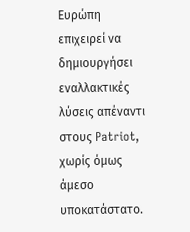Ευρώπη επιχειρεί να δημιουργήσει εναλλακτικές λύσεις απέναντι στους Patriot, χωρίς όμως άμεσο υποκατάστατο.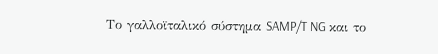Το γαλλοϊταλικό σύστημα SAMP/T NG και το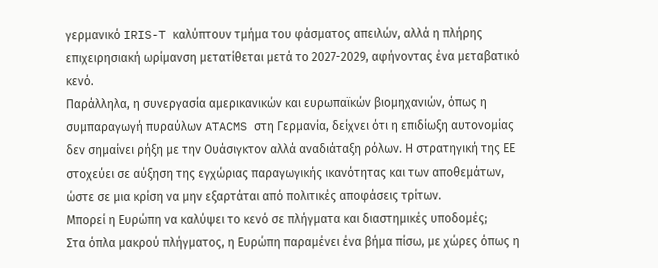γερμανικό IRIS-T καλύπτουν τμήμα του φάσματος απειλών, αλλά η πλήρης επιχειρησιακή ωρίμανση μετατίθεται μετά το 2027-2029, αφήνοντας ένα μεταβατικό κενό.
Παράλληλα, η συνεργασία αμερικανικών και ευρωπαϊκών βιομηχανιών, όπως η συμπαραγωγή πυραύλων ATACMS στη Γερμανία, δείχνει ότι η επιδίωξη αυτονομίας δεν σημαίνει ρήξη με την Ουάσιγκτον αλλά αναδιάταξη ρόλων. Η στρατηγική της ΕΕ στοχεύει σε αύξηση της εγχώριας παραγωγικής ικανότητας και των αποθεμάτων, ώστε σε μια κρίση να μην εξαρτάται από πολιτικές αποφάσεις τρίτων.
Μπορεί η Ευρώπη να καλύψει το κενό σε πλήγματα και διαστημικές υποδομές;
Στα όπλα μακρού πλήγματος, η Ευρώπη παραμένει ένα βήμα πίσω, με χώρες όπως η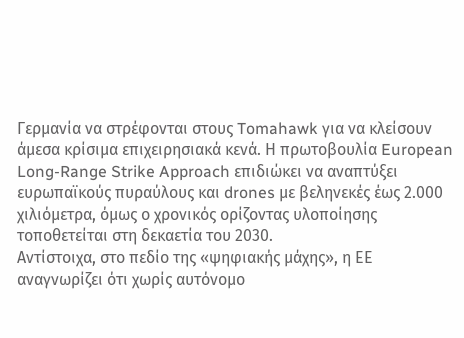Γερμανία να στρέφονται στους Tomahawk για να κλείσουν άμεσα κρίσιμα επιχειρησιακά κενά. Η πρωτοβουλία European Long-Range Strike Approach επιδιώκει να αναπτύξει ευρωπαϊκούς πυραύλους και drones με βεληνεκές έως 2.000 χιλιόμετρα, όμως ο χρονικός ορίζοντας υλοποίησης τοποθετείται στη δεκαετία του 2030.
Αντίστοιχα, στο πεδίο της «ψηφιακής μάχης», η ΕΕ αναγνωρίζει ότι χωρίς αυτόνομο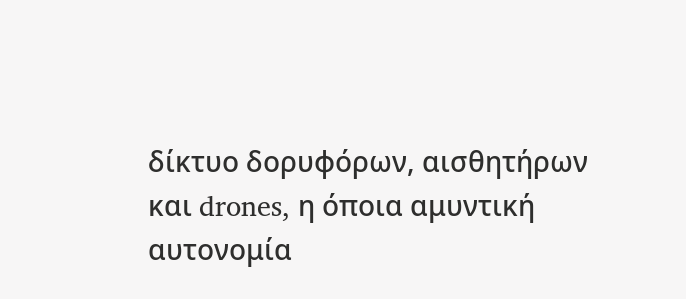δίκτυο δορυφόρων, αισθητήρων και drones, η όποια αμυντική αυτονομία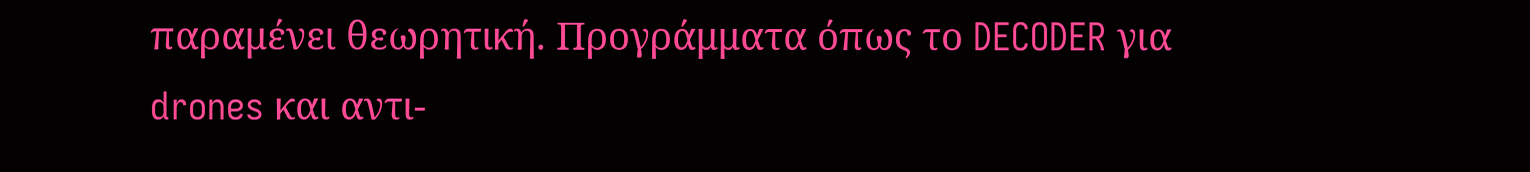παραμένει θεωρητική. Προγράμματα όπως το DECODER για drones και αντι-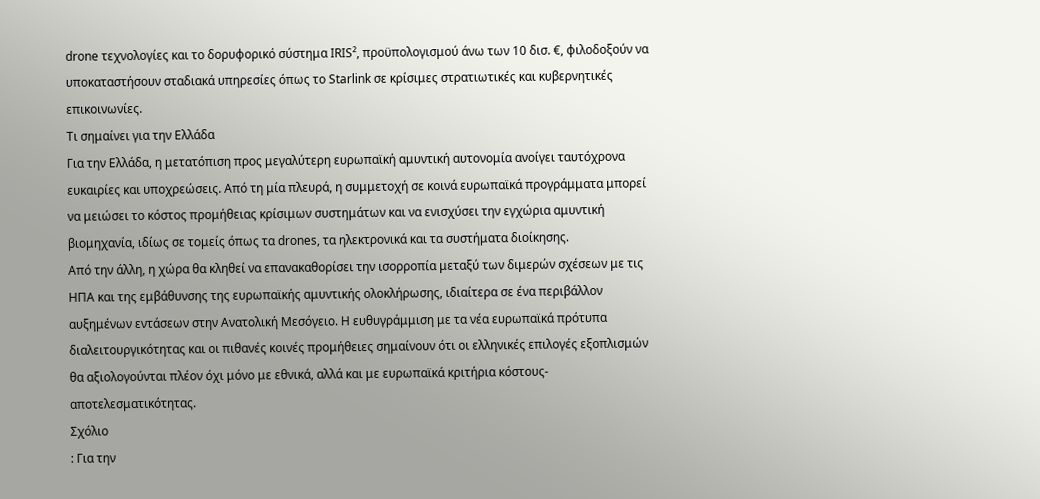drone τεχνολογίες και το δορυφορικό σύστημα IRIS², προϋπολογισμού άνω των 10 δισ. €, φιλοδοξούν να υποκαταστήσουν σταδιακά υπηρεσίες όπως το Starlink σε κρίσιμες στρατιωτικές και κυβερνητικές επικοινωνίες.
Τι σημαίνει για την Ελλάδα
Για την Ελλάδα, η μετατόπιση προς μεγαλύτερη ευρωπαϊκή αμυντική αυτονομία ανοίγει ταυτόχρονα ευκαιρίες και υποχρεώσεις. Από τη μία πλευρά, η συμμετοχή σε κοινά ευρωπαϊκά προγράμματα μπορεί να μειώσει το κόστος προμήθειας κρίσιμων συστημάτων και να ενισχύσει την εγχώρια αμυντική βιομηχανία, ιδίως σε τομείς όπως τα drones, τα ηλεκτρονικά και τα συστήματα διοίκησης.
Από την άλλη, η χώρα θα κληθεί να επανακαθορίσει την ισορροπία μεταξύ των διμερών σχέσεων με τις ΗΠΑ και της εμβάθυνσης της ευρωπαϊκής αμυντικής ολοκλήρωσης, ιδιαίτερα σε ένα περιβάλλον αυξημένων εντάσεων στην Ανατολική Μεσόγειο. Η ευθυγράμμιση με τα νέα ευρωπαϊκά πρότυπα διαλειτουργικότητας και οι πιθανές κοινές προμήθειες σημαίνουν ότι οι ελληνικές επιλογές εξοπλισμών θα αξιολογούνται πλέον όχι μόνο με εθνικά, αλλά και με ευρωπαϊκά κριτήρια κόστους-αποτελεσματικότητας.
Σχόλιο
: Για την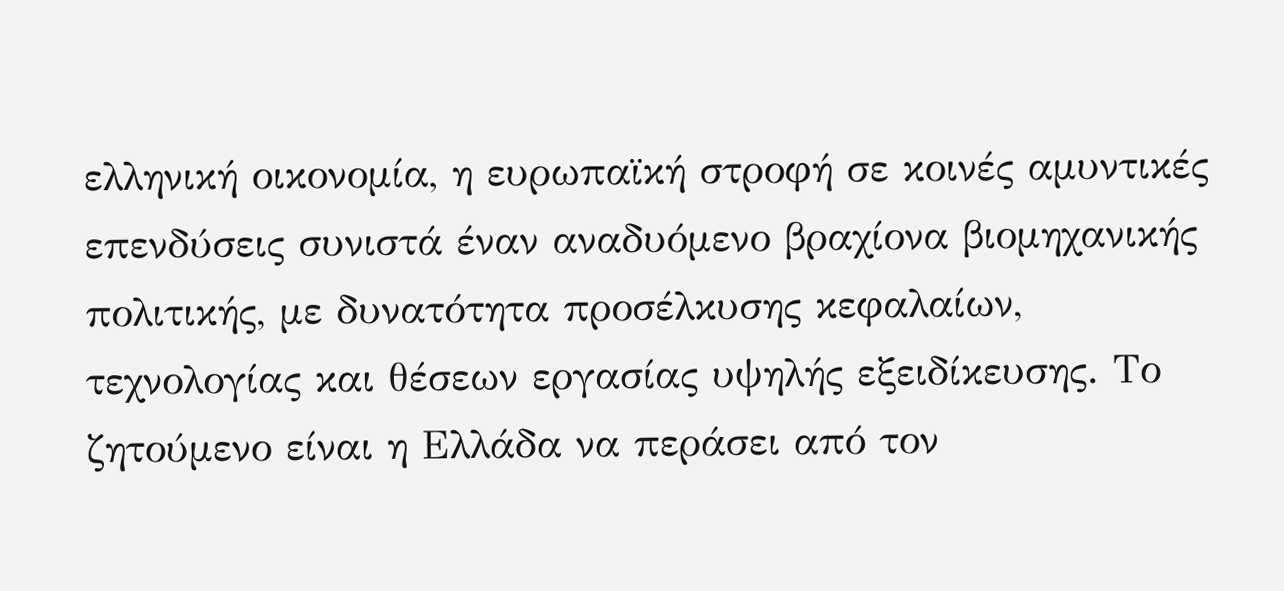ελληνική οικονομία, η ευρωπαϊκή στροφή σε κοινές αμυντικές επενδύσεις συνιστά έναν αναδυόμενο βραχίονα βιομηχανικής πολιτικής, με δυνατότητα προσέλκυσης κεφαλαίων, τεχνολογίας και θέσεων εργασίας υψηλής εξειδίκευσης. Το ζητούμενο είναι η Ελλάδα να περάσει από τον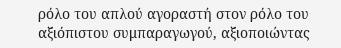ρόλο του απλού αγοραστή στον ρόλο του αξιόπιστου συμπαραγωγού, αξιοποιώντας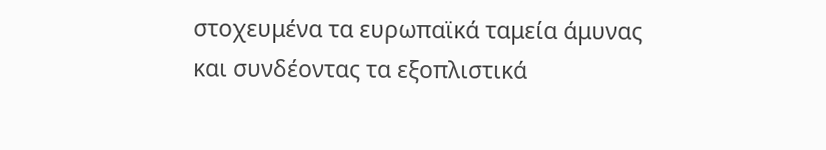στοχευμένα τα ευρωπαϊκά ταμεία άμυνας και συνδέοντας τα εξοπλιστικά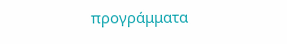προγράμματα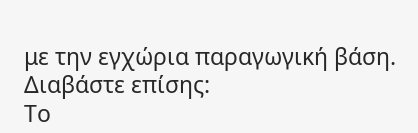με την εγχώρια παραγωγική βάση.
Διαβάστε επίσης:
Το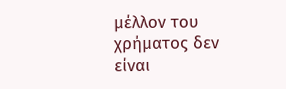μέλλον του χρήματος δεν είναι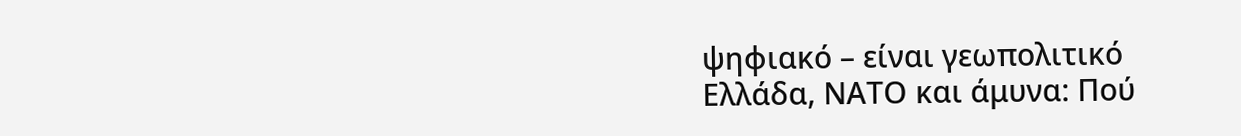ψηφιακό – είναι γεωπολιτικό
Ελλάδα, ΝΑΤΟ και άμυνα: Πού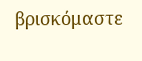βρισκόμαστε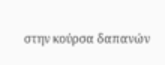στην κούρσα δαπανών